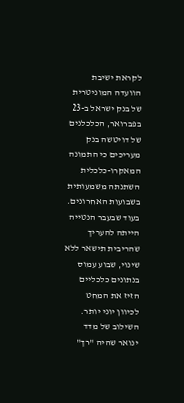לקראת ישיבת הוועדה המוניטרית של בנק ישראל ב-23 בפברואר, הכלכלנים של דויטשה בנק מעריכים כי התמונה המאקרו-כלכלית השתנתה משמעותית בשבועות האחרונים. בעוד שבעבר הנטייה הייתה להעריך שהריבית תישאר ללא שינוי, שבוע עמוס בנתונים כלכליים הזיז את המחט לכיוון יוני יותר. השילוב של מדד ינואר שהיה "רך"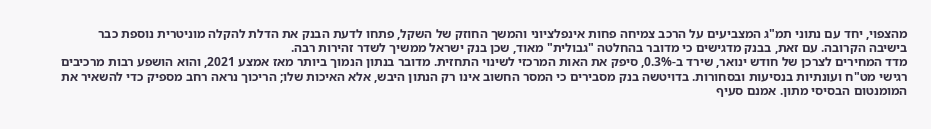מהצפוי, יחד עם נתוני תמ"ג המצביעים על הרכב צמיחה פחות אינפלציוני והמשך החוזק של השקל, פתחו לדעת הבנק את הדלת להקלה מוניטרית נוספת כבר בישיבה הקרובה. עם זאת, בבנק מדגישים כי מדובר בהחלטה "גבולית" מאוד, שכן בנק ישראל ממשיך לשדר זהירות רבה.
מדד המחירים לצרכן של חודש ינואר, שירד ב-0.3%, סיפק את האות המרכזי לשינוי התחזית. מדובר בנתון הנמוך ביותר מאז אמצע 2021, והוא הושפע רבות מרכיבים רגישי מט"ח ועונתיות בנסיעות ובסחורות. בדויטשה בנק מסבירים כי המסר החשוב אינו רק הנתון היבש, אלא האיכות שלו; הריכוך נראה רחב מספיק כדי להשאיר את המומנטום הבסיסי מתון. אמנם סעיף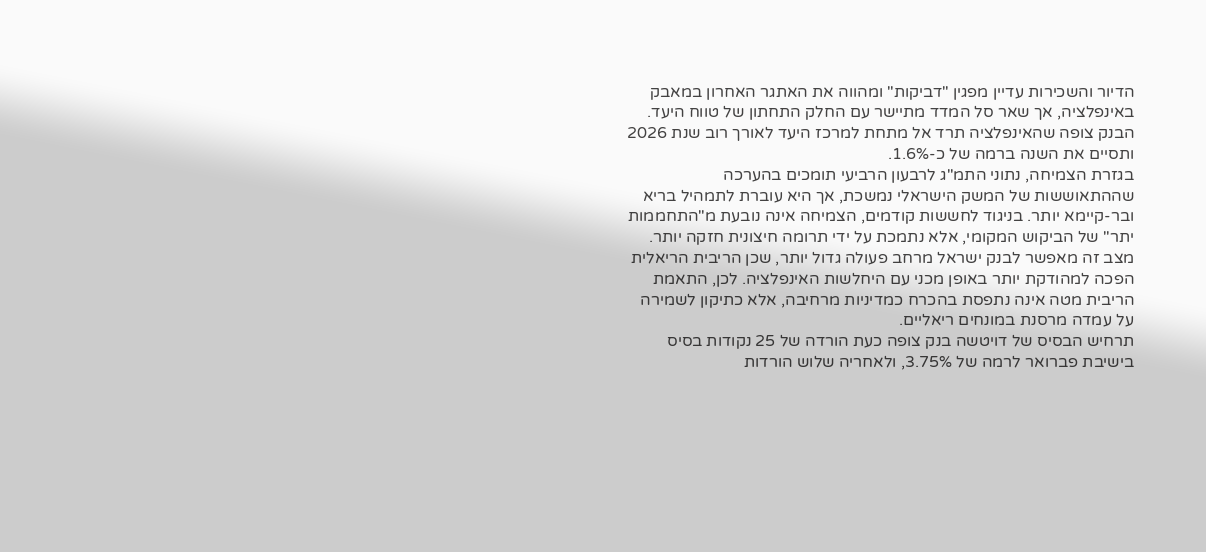הדיור והשכירות עדיין מפגין "דביקות" ומהווה את האתגר האחרון במאבק באינפלציה, אך שאר סל המדד מתיישר עם החלק התחתון של טווח היעד. הבנק צופה שהאינפלציה תרד אל מתחת למרכז היעד לאורך רוב שנת 2026 ותסיים את השנה ברמה של כ-1.6%.
בגזרת הצמיחה, נתוני התמ"ג לרבעון הרביעי תומכים בהערכה שההתאוששות של המשק הישראלי נמשכת, אך היא עוברת לתמהיל בריא ובר-קיימא יותר. בניגוד לחששות קודמים, הצמיחה אינה נובעת מ"התחממות יתר" של הביקוש המקומי, אלא נתמכת על ידי תרומה חיצונית חזקה יותר. מצב זה מאפשר לבנק ישראל מרחב פעולה גדול יותר, שכן הריבית הריאלית הפכה למהודקת יותר באופן מכני עם היחלשות האינפלציה. לכן, התאמת הריבית מטה אינה נתפסת בהכרח כמדיניות מרחיבה, אלא כתיקון לשמירה על עמדה מרסנת במונחים ריאליים.
תרחיש הבסיס של דויטשה בנק צופה כעת הורדה של 25 נקודות בסיס בישיבת פברואר לרמה של 3.75%, ולאחריה שלוש הורדות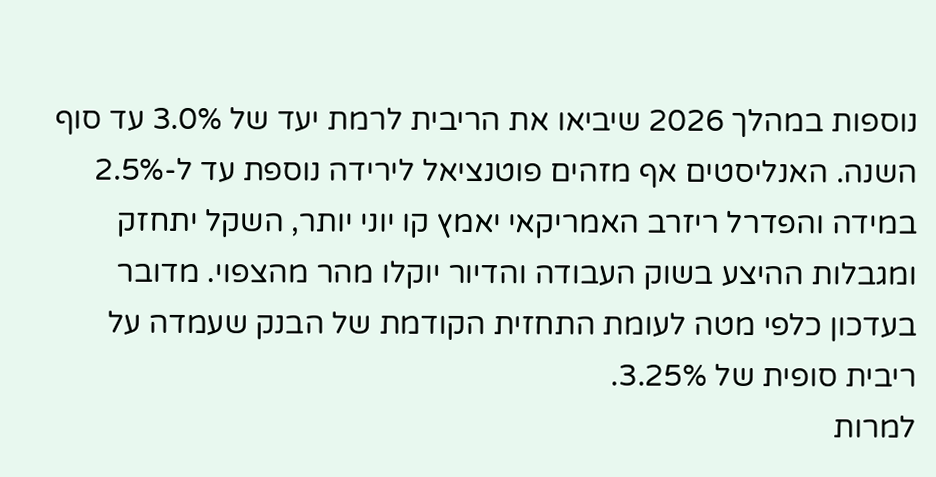נוספות במהלך 2026 שיביאו את הריבית לרמת יעד של 3.0% עד סוף השנה. האנליסטים אף מזהים פוטנציאל לירידה נוספת עד ל-2.5% במידה והפדרל ריזרב האמריקאי יאמץ קו יוני יותר, השקל יתחזק ומגבלות ההיצע בשוק העבודה והדיור יוקלו מהר מהצפוי. מדובר בעדכון כלפי מטה לעומת התחזית הקודמת של הבנק שעמדה על ריבית סופית של 3.25%.
למרות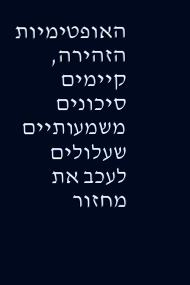האופטימיות הזהירה, קיימים סיכונים משמעותיים שעלולים לעכב את מחזור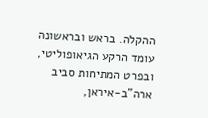ההקלה. בראש ובראשונה עומד הרקע הגיאופוליטי, ובפרט המתיחות סביב ארה"ב-איראן,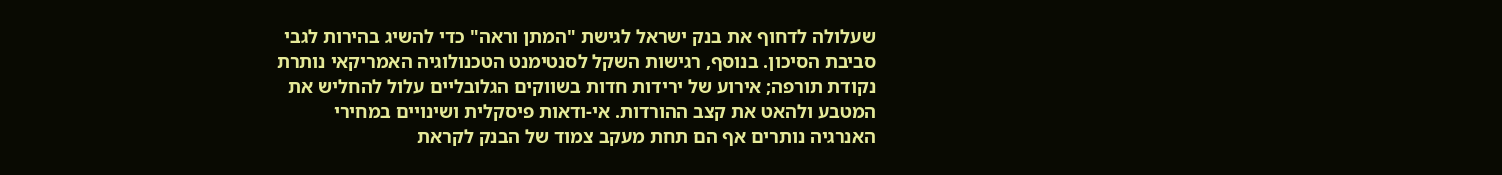שעלולה לדחוף את בנק ישראל לגישת "המתן וראה" כדי להשיג בהירות לגבי סביבת הסיכון. בנוסף, רגישות השקל לסנטימנט הטכנולוגיה האמריקאי נותרת נקודת תורפה; אירוע של ירידות חדות בשווקים הגלובליים עלול להחליש את המטבע ולהאט את קצב ההורדות. אי-ודאות פיסקלית ושינויים במחירי האנרגיה נותרים אף הם תחת מעקב צמוד של הבנק לקראת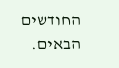החודשים הבאים.